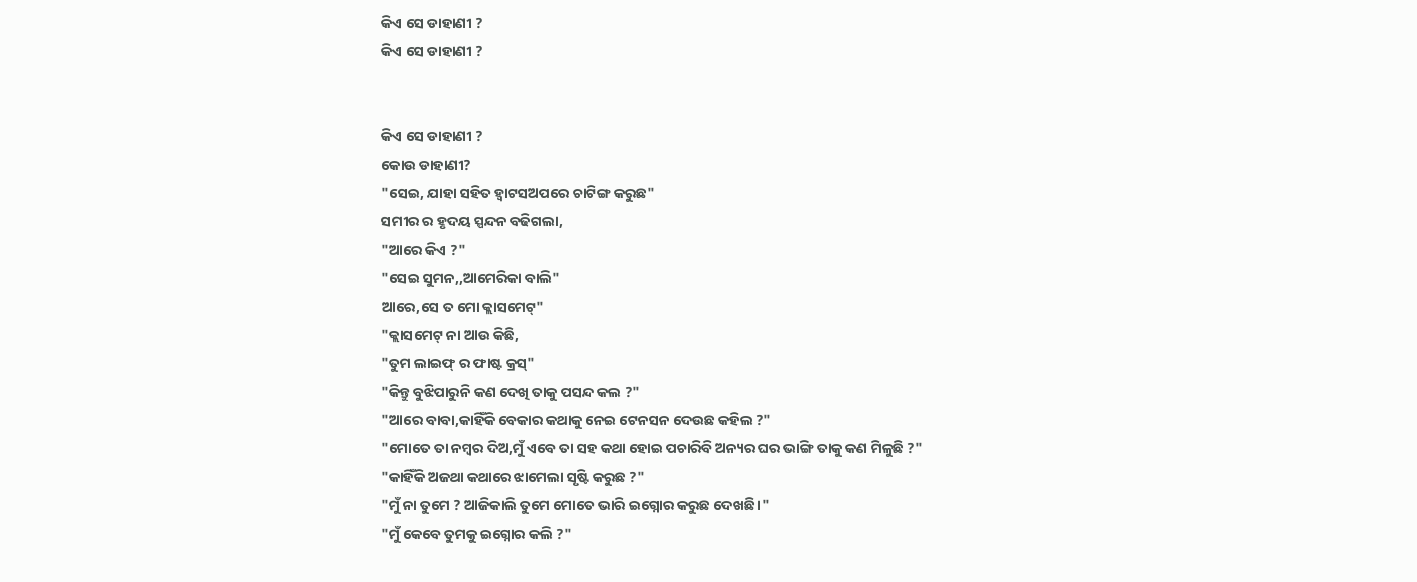କିଏ ସେ ଡାହାଣୀ ?
କିଏ ସେ ଡାହାଣୀ ?


କିଏ ସେ ଡାହାଣୀ ?
କୋଉ ଡାହାଣୀ?
"ସେଇ, ଯାହା ସହିତ ହ୍ବାଟସଅପରେ ଚାଟିଙ୍ଗ କରୁଛ"
ସମୀର ର ହୃଦୟ ସ୍ପନ୍ଦନ ବଢିଗଲା,
"ଆରେ କିଏ ?"
"ସେଇ ସୁମନ,,ଆମେରିକା ବାଲି"
ଆରେ,ସେ ତ ମୋ କ୍ଲାସମେଟ୍"
"କ୍ଲାସମେଟ୍ ନା ଆଉ କିଛି,
"ତୁମ ଲାଇଫ୍ ର ଫାଷ୍ଟ କ୍ରସ୍"
"କିନ୍ତୁ ବୁଝିପାରୁନି କଣ ଦେଖି ତାକୁ ପସନ୍ଦ କଲ ?"
"ଆରେ ବାବା,କାହିଁକି ବେକାର କଥାକୁ ନେଇ ଟେନସନ ଦେଉଛ କହିଲ ?"
"ମୋତେ ତା ନମ୍ବର ଦିଅ,ମୁଁ ଏବେ ତା ସହ କଥା ହୋଇ ପଚାରିବି ଅନ୍ୟର ଘର ଭାଙ୍ଗି ତାକୁ କଣ ମିଳୁଛି ?"
"କାହିଁକି ଅଜଥା କଥାରେ ଝାମେଲା ସୃଷ୍ଟି କରୁଛ ?"
"ମୁଁ ନା ତୁମେ ? ଆଜିକାଲି ତୁମେ ମୋତେ ଭାରି ଇଗ୍ନୋର କରୁଛ ଦେଖଛି ।"
"ମୁଁ କେବେ ତୁମକୁ ଇଗ୍ନୋର କଲି ?"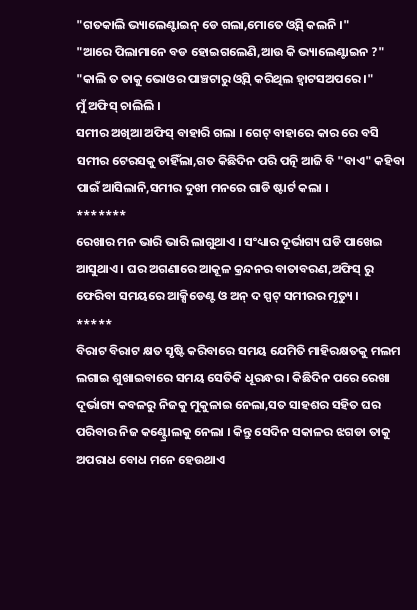"ଗତକାଲି ଭ୍ୟାଲେଣ୍ଟାଇନ୍ ଡେ ଗଲା,ମୋତେ ଓ୍ବିସ୍ କଲନି ।"
"ଆରେ ପିଲାମାନେ ବଡ ହୋଇଗଲେଣି,ଆଉ କି ଭ୍ୟାଲେଣ୍ଟାଇନ ?"
"କାଲି ତ ତାକୁ ଭୋଓର ପାଞ୍ଚଟାରୁ ଓ୍ବିସ୍ କରିଥିଲ ହ୍ବାଟସଅପରେ ।"
ମୁଁ ଅଫିସ୍ ଚାଲିଲି ।
ସମୀର ଅଖିଆ ଅଫିସ୍ ବାହାରି ଗଲା । ଗେଟ୍ ବାହାରେ କାର ରେ ବସି ସମୀର ଟେରସକୁ ଚାହିଁଲା,ଗତ କିଛିଦିନ ପରି ପତ୍ନି ଆଜି ବି "ବାଏ" କହିବା ପାଇଁ ଆସିଲାନି,ସମୀର ଦୁଖୀ ମନରେ ଗାଡି ଷ୍ଟାର୍ଟ କଲା ।
*******
ରେଖାର ମନ ଭାରି ଭାରି ଲାଗୁଥାଏ । ସଂଧ୍ୟାର ଦୂର୍ଭାଗ୍ୟ ଘଡି ପାଖେଇ ଆସୁଥାଏ । ଘର ଅଗଣାରେ ଆକୂଳ କ୍ରନ୍ଦନର ବାତାବରଣ,ଅଫିସ୍ ରୁ ଫେରିବା ସମୟରେ ଆକ୍ସିଡେଣ୍ଟ ଓ ଅନ୍ ଦ ସ୍ପଟ୍ ସମୀରର ମୃତ୍ୟୁ ।
*****
ବିରାଟ ବିରାଟ କ୍ଷତ ସୃଷ୍ଟି କରିବାରେ ସମୟ ଯେମିତି ମାହିରକ୍ଷତକୁ ମଲମ ଲଗାଇ ଶୁଖାଇବାରେ ସମୟ ସେତିକି ଧୂରନ୍ଧର । କିଛିଦିନ ପରେ ରେଖା ଦୂର୍ଭାଗ୍ୟ କବଳରୁ ନିଜକୁ ମୁକୁଳାଇ ନେଲା,ସତ ସାହଶର ସହିତ ଘର ପରିବାର ନିଜ କଣ୍ଟ୍ରୋଲକୁ ନେଲା । କିନ୍ତୁ ସେଦିନ ସକାଳର ଝଗଡା ତାକୁ ଅପରାଧ ବୋଧ ମନେ ହେଉଥାଏ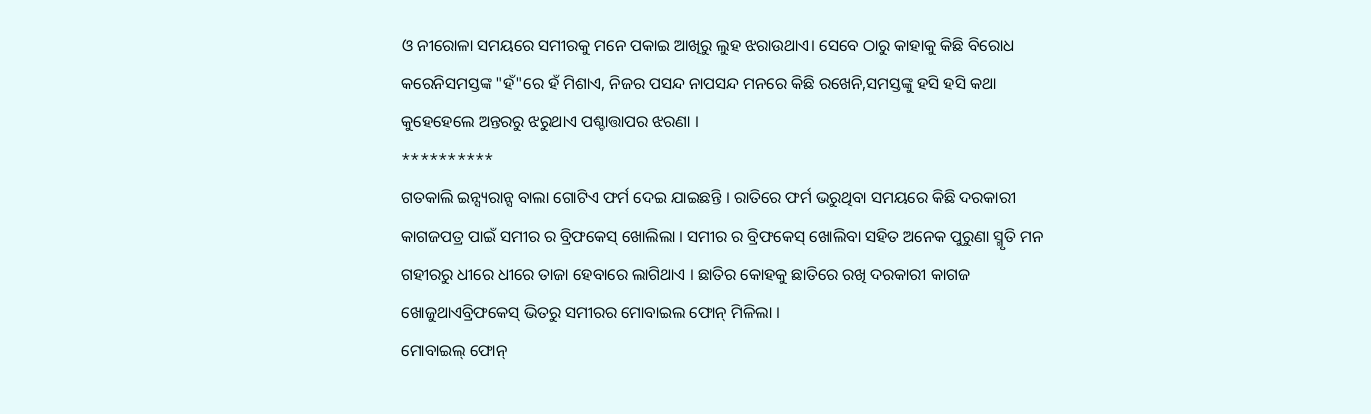ଓ ନୀରୋଳା ସମୟରେ ସମୀରକୁ ମନେ ପକାଇ ଆଖିରୁ ଲୁହ ଝରାଉଥାଏ। ସେବେ ଠାରୁ କାହାକୁ କିଛି ବିରୋଧ କରେନିସମସ୍ତଙ୍କ "ହଁ"ରେ ହଁ ମିଶାଏ, ନିଜର ପସନ୍ଦ ନାପସନ୍ଦ ମନରେ କିଛି ରଖେନି,ସମସ୍ତଙ୍କୁ ହସି ହସି କଥା କୁହେହେଲେ ଅନ୍ତରରୁ ଝରୁଥାଏ ପଶ୍ଚାତ୍ତାପର ଝରଣା ।
**********
ଗତକାଲି ଇନ୍ସ୍ୟରାନ୍ସ ବାଲା ଗୋଟିଏ ଫର୍ମ ଦେଇ ଯାଇଛନ୍ତି । ରାତିରେ ଫର୍ମ ଭରୁଥିବା ସମୟରେ କିଛି ଦରକାରୀ କାଗଜପତ୍ର ପାଇଁ ସମୀର ର ବ୍ରିଫକେସ୍ ଖୋଲିଲା । ସମୀର ର ବ୍ରିଫକେସ୍ ଖୋଲିବା ସହିତ ଅନେକ ପୁରୁଣା ସ୍ମୃତି ମନ ଗହୀରରୁ ଧୀରେ ଧୀରେ ତାଜା ହେବାରେ ଲାଗିଥାଏ । ଛାତିର କୋହକୁ ଛାତିରେ ରଖି ଦରକାରୀ କାଗଜ ଖୋଜୁଥାଏବ୍ରିଫକେସ୍ ଭିତରୁ ସମୀରର ମୋବାଇଲ ଫୋନ୍ ମିଳିଲା ।
ମୋବାଇଲ୍ ଫୋନ୍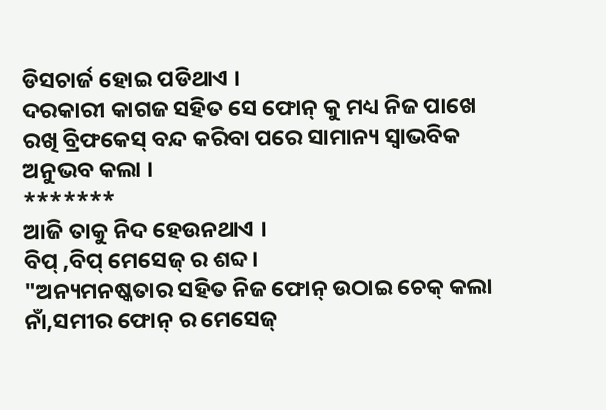ଡିସଚାର୍ଜ ହୋଇ ପଡିଥାଏ ।
ଦରକାରୀ କାଗଜ ସହିତ ସେ ଫୋନ୍ କୁ ମଧ୍ୟ ନିଜ ପାଖେ ରଖି ବ୍ରିଫକେସ୍ ବନ୍ଦ କରିବା ପରେ ସାମାନ୍ୟ ସ୍ବାଭବିକ ଅନୁଭବ କଲା ।
*******
ଆଜି ତାକୁ ନିଦ ହେଉନଥାଏ ।
ବିପ୍ ,ବିପ୍ ମେସେଜ୍ ର ଶବ୍ଦ।
"ଅନ୍ୟମନଷ୍କତାର ସହିତ ନିଜ ଫୋନ୍ ଉଠାଇ ଚେକ୍ କଲା ନାଁ,ସମୀର ଫୋନ୍ ର ମେସେଜ୍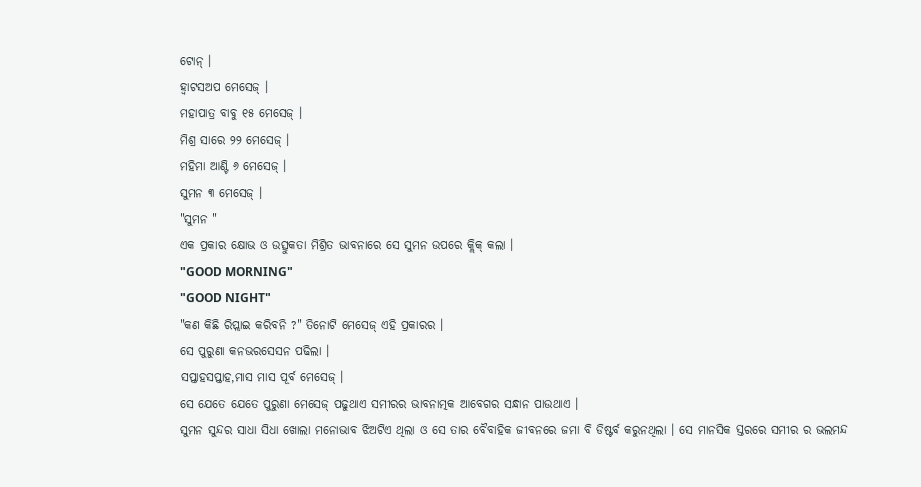ଟୋନ୍ ।
ହ୍ବାଟସଅପ ମେସେଜ୍ ।
ମହାପାତ୍ର ବାବୁ ୧୫ ମେସେଜ୍ ।
ମିଶ୍ର ସାରେ ୨୨ ମେସେଜ୍ ।
ମହିମା ଆଣ୍ଟି ୬ ମେସେଜ୍ ।
ସୁମନ ୩ ମେସେଜ୍ ।
"ସୁମନ "
ଏକ ପ୍ରକାର କ୍ଷୋଭ ଓ ଉତ୍ସୁକତା ମିଶ୍ରିତ ଭାବନାରେ ସେ ସୁମନ ଉପରେ କ୍ଲିକ୍ କଲା ।
"GOOD MORNING"
"GOOD NIGHT"
"କଣ କିଛି ରିପ୍ଲାଇ କରିବନି ?" ତିନୋଟି ମେସେଜ୍ ଏହି ପ୍ରକାରର ।
ସେ ପୁରୁଣା କନଭରସେସନ ପଢିଲା ।
ସପ୍ତାହସପ୍ତାହ,ମାସ ମାସ ପୂର୍ବ ମେସେଜ୍ ।
ସେ ଯେତେ ଯେତେ ପୁରୁଣା ମେସେଜ୍ ପଢୁଥାଏ ସମୀରର ଭାବନାତ୍ମକ ଆବେଗର ସନ୍ଧାନ ପାଉଥାଏ ।
ସୁମନ ସୁନ୍ଦର ସାଧା ସିଧା ଖୋଲା ମନୋଭାବ ଝିଅଟିଏ ଥିଲା ଓ ସେ ତାର ବୈବାହିକ ଜୀବନରେ ଜମା ବି ଡିଷ୍ଟର୍ବ କରୁନଥିଲା । ସେ ମାନସିକ ସ୍ତରରେ ସମୀର ର ଭଲମନ୍ଦ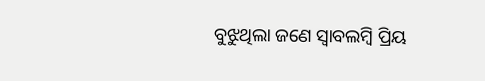ବୁଝୁଥିଲା ଜଣେ ସ୍ବାବଲମ୍ବି ପ୍ରିୟ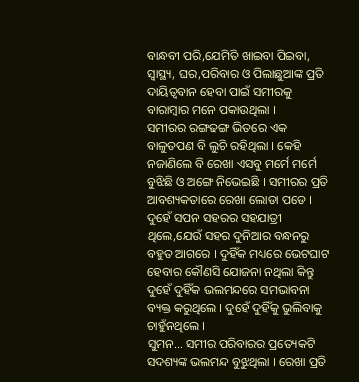ବାନ୍ଧବୀ ପରି,ଯେମିତି ଖାଇବା ପିଇବା, ସ୍ବାସ୍ଥ୍ୟ, ଘର,ପରିବାର ଓ ପିଲାଛୁଆଙ୍କ ପ୍ରତି ଦାୟିତ୍ବବାନ ହେବା ପାଇଁ ସମୀରକୁ ବାରାମ୍ବାର ମନେ ପକାଉଥିଲା ।
ସମୀରର ରଙ୍ଗଢଙ୍ଗ ଭିତରେ ଏକ ବାଳୁତପଣ ବି ଲୁଚି ରହିଥିଲା । କେହି ନଜାଣିଲେ ବି ରେଖା ଏସବୁ ମର୍ମେ ମର୍ମେ ବୁଝିଛି ଓ ଅଙ୍ଗେ ନିଭେଇଛି । ସମୀରର ପ୍ରତି ଆବଶ୍ୟକତାରେ ରେଖା ଲୋଡା ପଡେ ।
ଦୁହେଁ ସପନ ସହରର ସହଯାତ୍ରୀ ଥିଲେ,ଯେଉଁ ସହର ଦୁନିଆର ବନ୍ଧନରୁ ବହୁତ ଆଗରେ । ଦୁହିଁକ ମଧ୍ୟରେ ଭେଟଘାଟ ହେବାର କୌଣସି ଯୋଜନା ନଥିଲା କିନ୍ତୁ ଦୁହେଁ ଦୁହିଁକ ଭଲମନ୍ଦରେ ସମଭାବନା ବ୍ୟକ୍ତ କରୁଥିଲେ । ଦୁହେଁ ଦୁହିଁକୁ ଭୁଲିବାକୁ ଚାହୁଁନଥିଲେ ।
ସୁମନ… ସମୀର ପରିବାରର ପ୍ରତ୍ୟେକଟି ସଦଶ୍ୟଙ୍କ ଭଲମନ୍ଦ ବୁଝୁଥିଲା । ରେଖା ପ୍ରତି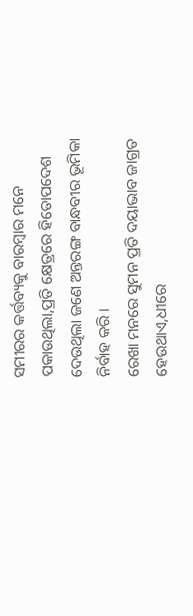ସମୀରର କର୍ତ୍ତବ୍ୟକୁ ବାରମ୍ବାର ମନେ ପକାଉଥିଲା,ପ୍ରତି କ୍ଷେତ୍ରରେ ହିତୋପଦେଶ ଦେଉଥିଲା ଜଣେ ଅନ୍ତରଙ୍ଗ ବାନ୍ଧବୀର ଭୂମିକା ନିର୍ବାହ କରି ।
ରେଖା ମନରେ ସୁମନ ପ୍ରତି ଦୟାଭାବ ଜାଗ୍ରତ ହେଉଥାଏ,ଧୀରେ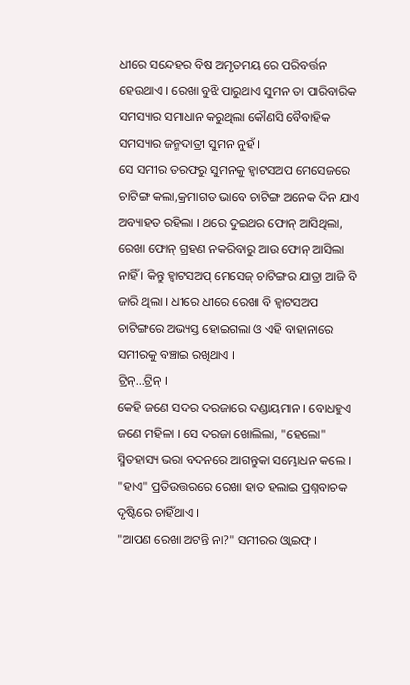ଧୀରେ ସନ୍ଦେହର ବିଷ ଅମୃତମୟ ରେ ପରିବର୍ତ୍ତନ ହେଉଥାଏ । ରେଖା ବୁଝି ପାରୁଥାଏ ସୁମନ ତା ପାରିବାରିକ ସମସ୍ୟାର ସମାଧାନ କରୁଥିଲା କୌଣସି ବୈବାହିକ ସମସ୍ୟାର ଜନ୍ମଦାତ୍ରୀ ସୁମନ ନୁହଁ ।
ସେ ସମୀର ତରଫରୁ ସୁମନକୁ ହ୍ବାଟସଅପ ମେସେଜରେ ଚାଟିଙ୍ଗ କଲା,କ୍ରମାଗତ ଭାବେ ଚାଟିଙ୍ଗ ଅନେକ ଦିନ ଯାଏ ଅବ୍ୟାହତ ରହିଲା । ଥରେ ଦୁଇଥର ଫୋନ୍ ଆସିଥିଲା, ରେଖା ଫୋନ୍ ଗ୍ରହଣ ନକରିବାରୁ ଆଉ ଫୋନ୍ ଆସିଲା ନାହିଁ । କିନ୍ତୁ ହ୍ବାଟସଅପ୍ ମେସେଜ୍ ଚାଟିଙ୍ଗର ଯାତ୍ରା ଆଜି ବି ଜାରି ଥିଲା । ଧୀରେ ଧୀରେ ରେଖା ବି ହ୍ବାଟସଅପ ଚାଟିଙ୍ଗରେ ଅଭ୍ୟସ୍ତ ହୋଇଗଲା ଓ ଏହି ବାହାନାରେ ସମୀରକୁ ବଞ୍ଚାଇ ରଖିଥାଏ ।
ଟ୍ରିନ୍…ଟ୍ରିନ୍ ।
କେହି ଜଣେ ସଦର ଦରଜାରେ ଦଣ୍ଡାୟମାନ । ବୋଧହୁଏ ଜଣେ ମହିଳା । ସେ ଦରଜା ଖୋଲିଲା, "ହେଲୋ" ସ୍ମିତହାସ୍ୟ ଭରା ବଦନରେ ଆଗନ୍ତୁକା ସମ୍ଭୋଧନ କଲେ ।
"ହାଏ" ପ୍ରତିଉତ୍ତରରେ ରେଖା ହାତ ହଲାଇ ପ୍ରଶ୍ନବାଚକ ଦୃଷ୍ଟିରେ ଚାହିଁଥାଏ ।
"ଆପଣ ରେଖା ଅଟନ୍ତି ନା?" ସମୀରର ଓ୍ବାଇଫ୍ ।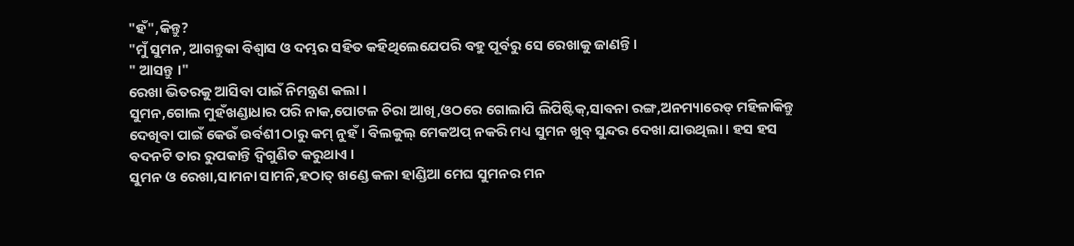"ହଁ",କିନ୍ତୁ?
"ମୁଁ ସୁମନ, ଆଗନ୍ତୁକା ବିଶ୍ବାସ ଓ ଦମ୍ଭର ସହିତ କହିଥିଲେଯେପରି ବହୁ ପୂର୍ବରୁ ସେ ରେଖାକୁ ଜାଣନ୍ତି ।
" ଆସନ୍ତୁ ।"
ରେଖା ଭିତରକୁ ଆସିବା ପାଇଁ ନିମନ୍ତ୍ରଣ କଲା ।
ସୁମନ,ଗୋଲ ମୁହଁଖଣ୍ଡାଧାର ପରି ନାକ,ପୋଟଳ ଚିରା ଆଖି,ଓଠରେ ଗୋଲାପି ଲିପିଷ୍ଟିକ୍,ସାବନା ରଙ୍ଗ,ଅନମ୍ୟାରେଡ୍ ମହିଳାକିନ୍ତୁ ଦେଖିବା ପାଇଁ କେଉଁ ଉର୍ବଶୀ ଠାରୁ କମ୍ ନୁହଁ । ବିଲକୁଲ୍ ମେକଅପ୍ ନକରି ମଧ୍ୟ ସୁମନ ଖୁବ୍ ସୁନ୍ଦର ଦେଖା ଯାଉଥିଲା । ହସ ହସ ବଦନଟି ତାର ରୁପକାନ୍ତି ଦ୍ବିଗୁଣିତ କରୁଥାଏ ।
ସୁମନ ଓ ରେଖା,ସାମନା ସାମନି,ହଠାତ୍ ଖଣ୍ଡେ କଳା ହାଣ୍ଡିଆ ମେଘ ସୁମନର ମନ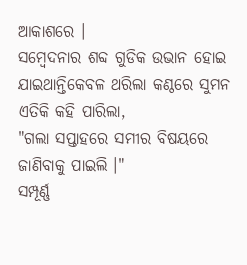ଆକାଶରେ ।
ସମ୍ବେଦନାର ଶବ୍ଦ ଗୁଡିକ ଉଭାନ ହୋଇ ଯାଇଥାନ୍ତିକେବଳ ଥରିଲା କଣ୍ଠରେ ସୁମନ ଏତିକି କହି ପାରିଲା,
"ଗଲା ସପ୍ତାହରେ ସମୀର ବିଷୟରେ ଜାଣିବାକୁ ପାଇଲି ।"
ସମ୍ପୂର୍ଣ୍ଣ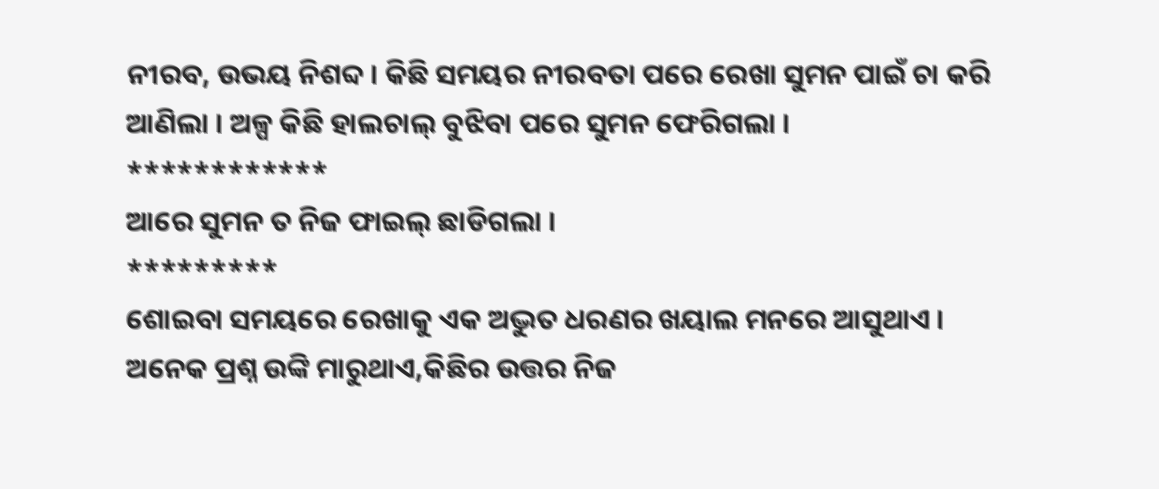ନୀରବ, ଉଭୟ ନିଶବ୍ଦ । କିଛି ସମୟର ନୀରବତା ପରେ ରେଖା ସୁମନ ପାଇଁ ଚା କରି ଆଣିଲା । ଅଳ୍ପ କିଛି ହାଲଚାଲ୍ ବୁଝିବା ପରେ ସୁମନ ଫେରିଗଲା ।
************
ଆରେ ସୁମନ ତ ନିଜ ଫାଇଲ୍ ଛାଡିଗଲା ।
*********
ଶୋଇବା ସମୟରେ ରେଖାକୁ ଏକ ଅଦ୍ଭୁତ ଧରଣର ଖୟାଲ ମନରେ ଆସୁଥାଏ । ଅନେକ ପ୍ରଶ୍ନ ଉଙ୍କି ମାରୁଥାଏ,କିଛିର ଉତ୍ତର ନିଜ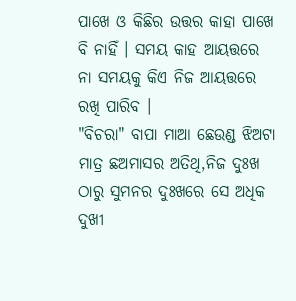ପାଖେ ଓ କିଛିର ଉତ୍ତର କାହା ପାଖେ ବି ନାହିଁ । ସମୟ କାହ ଆୟତ୍ତରେ ନା ସମୟକୁ କିଏ ନିଜ ଆୟତ୍ତରେ ରଖି ପାରିବ ।
"ବିଚରା" ବାପା ମାଆ ଛେଉଣ୍ଡ ଝିଅଟା ମାତ୍ର ଛଅମାସର ଅତିଥି,ନିଜ ଦୁଃଖ ଠାରୁ ସୁମନର ଦୁଃଖରେ ସେ ଅଧିକ ଦୁଖୀ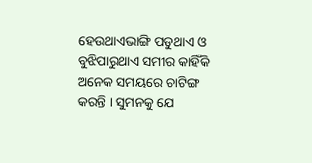ହେଉଥାଏଭାଙ୍ଗି ପଡୁଥାଏ ଓ ବୁଝିପାରୁଥାଏ ସମୀର କାହିଁକି ଅନେକ ସମୟରେ ଚାଟିଙ୍ଗ କରନ୍ତି । ସୁମନକୁ ଯେ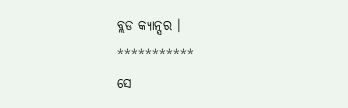ବ୍ଲଡ କ୍ୟାନ୍ସର ।
***********
ସେ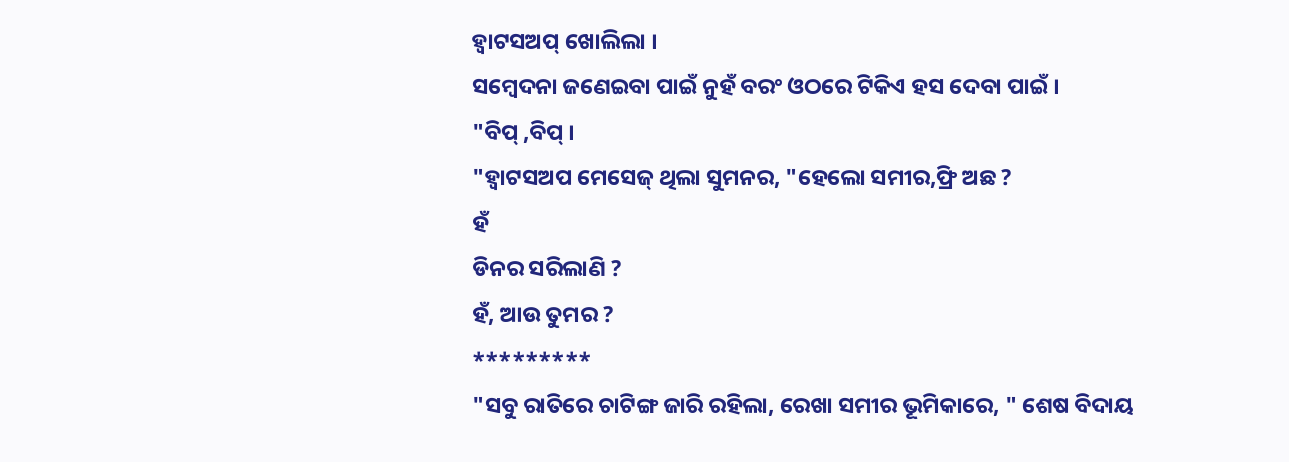ହ୍ବାଟସଅପ୍ ଖୋଲିଲା ।
ସମ୍ବେଦନା ଜଣେଇବା ପାଇଁ ନୁହଁ ବରଂ ଓଠରେ ଟିକିଏ ହସ ଦେବା ପାଇଁ ।
"ବିପ୍ ,ବିପ୍ ।
"ହ୍ବାଟସଅପ ମେସେଜ୍ ଥିଲା ସୁମନର, "ହେଲୋ ସମୀର,ଫ୍ରି ଅଛ ?
ହଁ
ଡିନର ସରିଲାଣି ?
ହଁ, ଆଉ ତୁମର ?
*********
"ସବୁ ରାତିରେ ଚାଟିଙ୍ଗ ଜାରି ରହିଲା, ରେଖା ସମୀର ଭୂମିକାରେ, " ଶେଷ ବିଦାୟ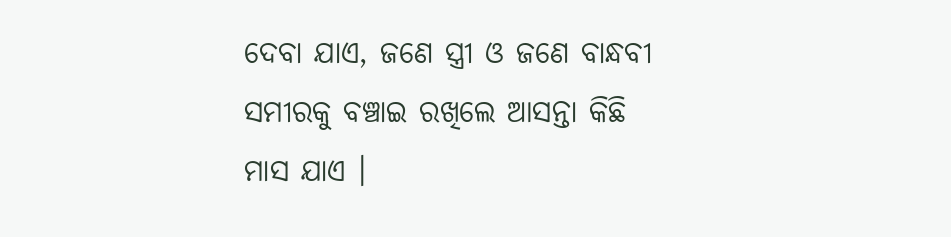ଦେବା ଯାଏ, ଜଣେ ସ୍ତ୍ରୀ ଓ ଜଣେ ବାନ୍ଧବୀ ସମୀରକୁ ବଞ୍ଚାଇ ରଖିଲେ ଆସନ୍ତା କିଛି ମାସ ଯାଏ ।